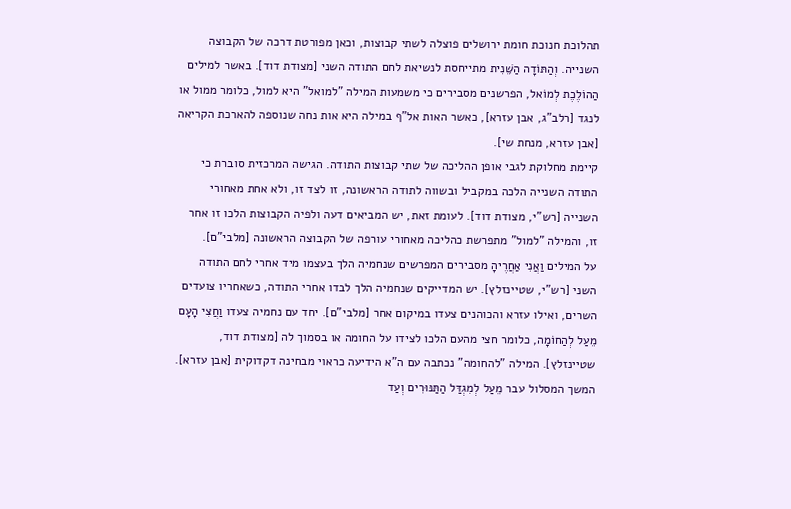תהלוכת חנוכת חומת ירושלים פוצלה לשתי קבוצות, וכאן מפורטת דרכה של הקבוצה השנייה. וְהַתּוֹדָה הַשֵּׁנִית מתייחסת לנשיאת לחם התודה השני [מצודת דוד]. באשר למילים הַהוֹלֶכֶת לְמוֹאל, הפרשנים מסבירים כי משמעות המילה "למואל" היא למול, כלומר ממול או לנגד [רלב"ג, אבן עזרא], כאשר האות אל"ף במילה היא אות נחה שנוספה להארכת הקריאה [אבן עזרא, מנחת שי].
קיימת מחלוקת לגבי אופן ההליכה של שתי קבוצות התודה. הגישה המרכזית סוברת כי התודה השנייה הלכה במקביל ובשווה לתודה הראשונה, זו לצד זו, ולא אחת מאחורי השנייה [רש"י, מצודת דוד]. לעומת זאת, יש המביאים דעה ולפיה הקבוצות הלכו זו אחר זו, והמילה "למול" מתפרשת כהליכה מאחורי עורפה של הקבוצה הראשונה [מלבי"ם].
על המילים וַאֲנִי אַחֲרֶיהָ מסבירים המפרשים שנחמיה הלך בעצמו מיד אחרי לחם התודה השני [רש"י, שטיינזלץ]. יש המדייקים שנחמיה הלך לבדו אחרי התודה, כשאחריו צועדים השרים, ואילו עזרא והכוהנים צעדו במיקום אחר [מלבי"ם]. יחד עם נחמיה צעדו וַחֲצִי הָעָם מֵעַל לְהַחוֹמָה, כלומר חצי מהעם הלכו לצידו על החומה או בסמוך לה [מצודת דוד, שטיינזלץ]. המילה "להחומה" נכתבה עם ה"א הידיעה כראוי מבחינה דקדוקית [אבן עזרא].
המשך המסלול עבר מֵעַל לְמִגְדַּל הַתַּנּוּרִים וְעַד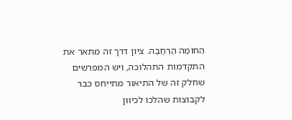הַחוֹמָה הָרְחָבָה. ציון דרך זה מתאר את התקדמות התהלוכה, ויש המפרשים שחלק זה של התיאור מתייחס כבר לקבוצות שהלכו לכיוון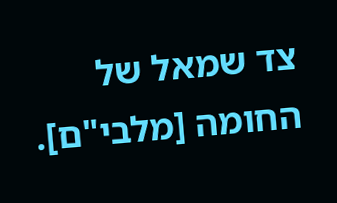צד שמאל של החומה [מלבי"ם].